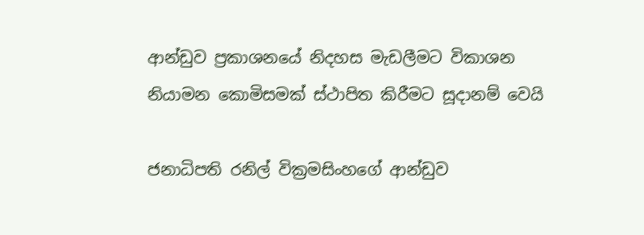ආන්ඩුව ප්‍රකාශනයේ නිදහස මැඩලීමට විකාශන නියාමන කොමිසමක් ස්ථාපිත කිරීමට සූදානම් වෙයි

ජනාධිපති රනිල් වික්‍රමසිංහගේ ආන්ඩුව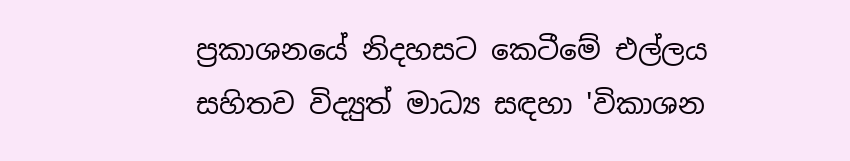ප්‍රකාශනයේ නිදහසට කෙටීමේ එල්ලය සහිතව විද්‍යුත් මාධ්‍ය සඳහා 'විකාශන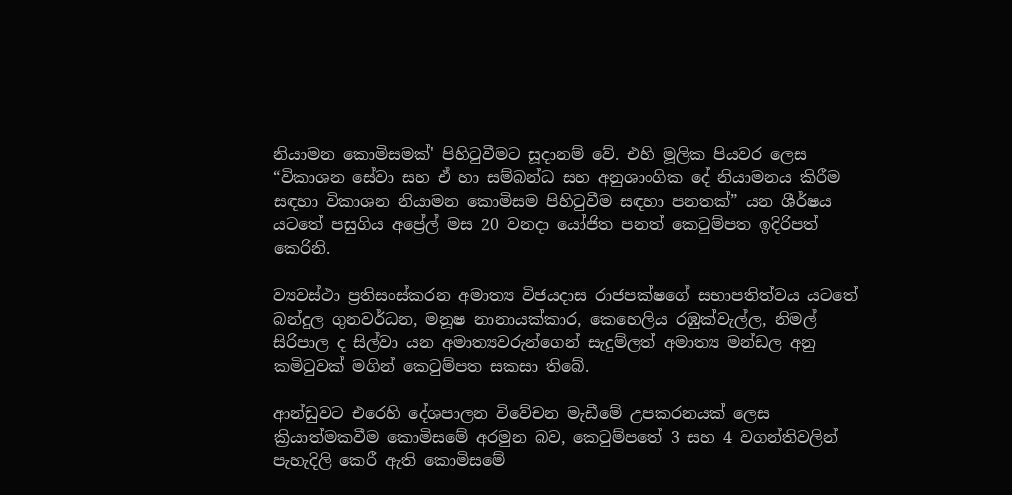නියාමන කොමිසමක්' පිහිටුවීමට සූදානම් වේ. එහි මූලික පියවර ලෙස “විකාශන සේවා සහ ඒ හා සම්බන්ධ සහ අනුශාංගික දේ නියාමනය කිරීම සඳහා විකාශන නියාමන කොමිසම පිහිටුවීම සඳහා පනතක්” යන ශීර්ෂය යටතේ පසුගිය අප්‍රේල් මස 20 වනදා යෝජිත පනත් කෙටුම්පත ඉදිරිපත් කෙරිනි.

ව්‍යවස්ථා ප්‍රතිසංස්කරන අමාත්‍ය විජයදාස රාජපක්ෂගේ සභාපතිත්වය යටතේ බන්දුල ගුනවර්ධන, මනූෂ නානායක්කාර, කෙහෙලිය රඹුක්වැල්ල, නිමල් සිරිපාල ද සිල්වා යන අමාත්‍යවරුන්ගෙන් සැදුම්ලත් අමාත්‍ය මන්ඩල අනු කමිටුවක් මගින් කෙටුම්පත සකසා තිබේ.

ආන්ඩුවට එරෙහි දේශපාලන විවේචන මැඩීමේ උපකරනයක් ලෙස ක්‍රියාත්මකවීම කොමිසමේ අරමුන බව, කෙටුම්පතේ 3 සහ 4 වගන්තිවලින් පැහැදිලි කෙරී ඇති කොමිසමේ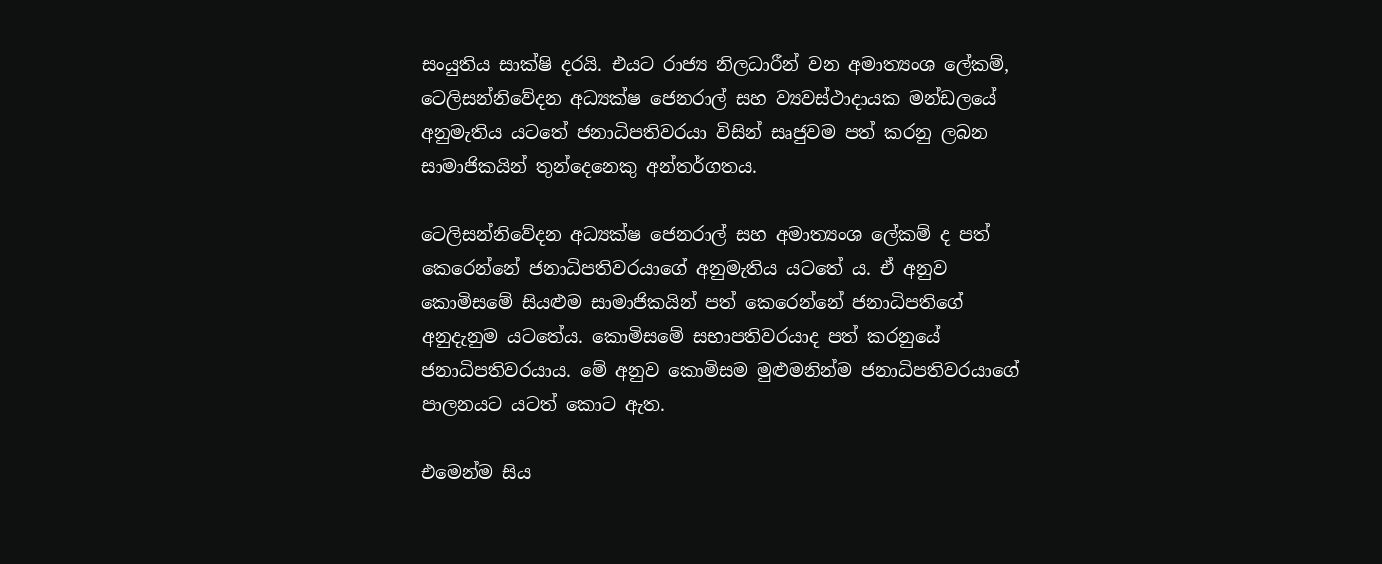සං‍යුතිය සාක්ෂි දරයි. එයට රාජ්‍ය නිලධාරීන් වන අමාත්‍යංශ ලේකම්, ටෙලිසන්නිවේදන අධ්‍යක්ෂ ජෙනරාල් සහ ව්‍යවස්ථාදායක මන්ඩලයේ අනුමැතිය යටතේ ජනාධිපතිවරයා විසින් සෘජුවම පත් කරනු ලබන සාමාජිකයින් තුන්දෙනෙකු අන්තර්ගතය.

ටෙලිසන්නිවේදන අධ්‍යක්ෂ ජෙනරාල් සහ අමාත්‍යංශ ලේකම් ද පත් කෙරෙන්නේ ජනාධිපතිවරයාගේ අනුමැතිය යටතේ ය. ඒ අනුව කොමිසමේ සියළුම සාමාජිකයින් පත් කෙරෙන්නේ ජනාධිපතිගේ අනුදැනුම යටතේය. කොමිසමේ සභාපතිවරයාද පත් කරනුයේ ජනාධිපතිවරයාය. මේ අනුව කොමිසම මුළුමනින්ම ජනාධිපතිවරයාගේ පාලනයට යටත් කොට ඇත.

එමෙන්ම සිය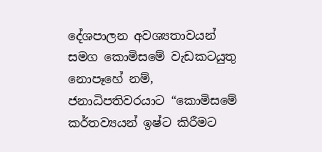දේශපාලන අවශ්‍යතාවයන් සමග කොමිසමේ වැඩකටයුතු නොපෑහේ නම්, ජනාධිපතිවරයාට “කොමිසමේ කර්තව්‍යයන් ඉෂ්ට කිරීමට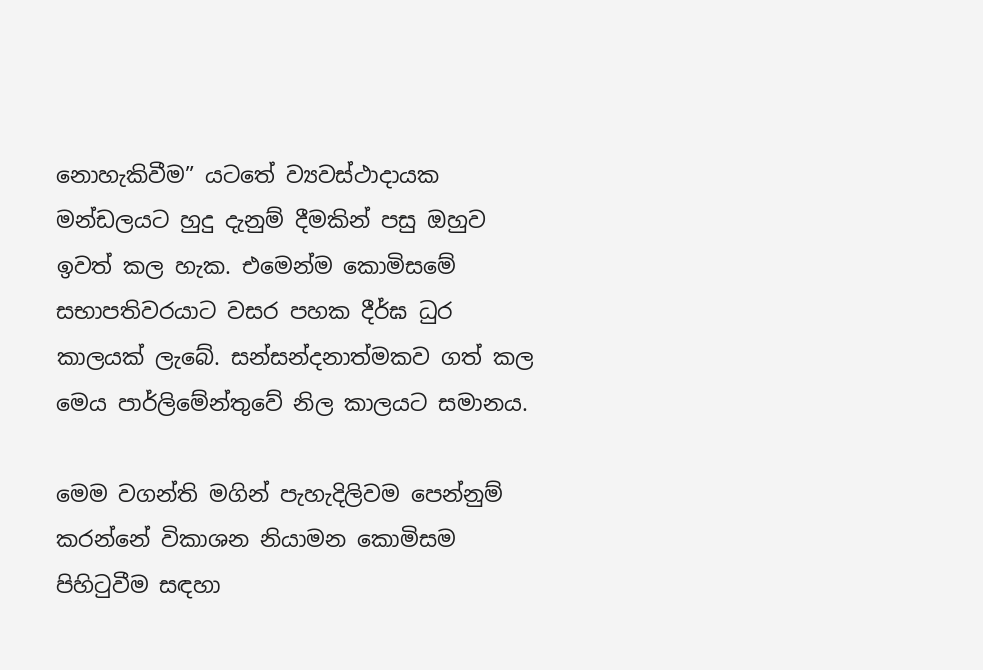නොහැකිවීම” යටතේ ව්‍යවස්ථාදායක මන්ඩලයට හුදු දැනුම් දීමකින් පසු ඔහුව ඉවත් කල හැක. එමෙන්ම කොමිසමේ සභාපතිවරයාට වසර පහක දීර්ඝ ධුර කාලයක් ලැබේ. සන්සන්දනාත්මකව ගත් කල මෙය පාර්ලිමේන්තුවේ නිල කාලයට සමානය.

මෙම වගන්ති මගින් පැහැදිලිවම පෙන්නුම් කරන්නේ විකාශන නියාමන කොමිසම පිහිටුවීම සඳහා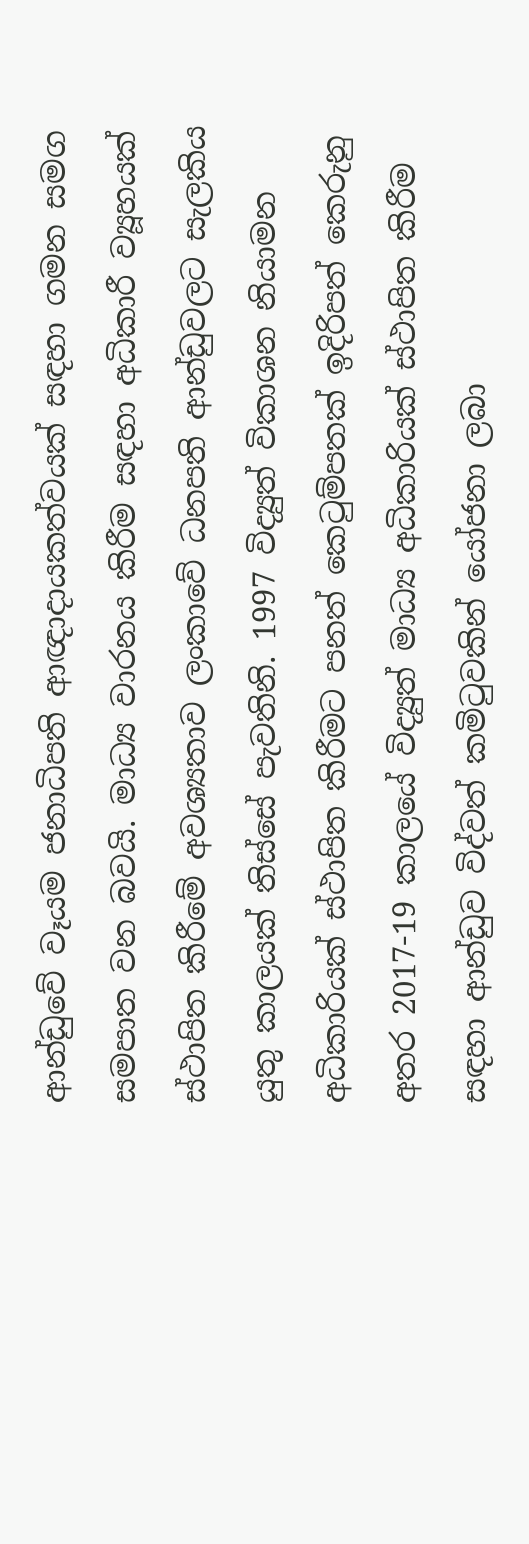ආන්ඩුවේ වෑයම ජනාධිපති ආඥාදායකත්වයක් සඳහා ගමන සමග සමපාත වන බවයි. මාධ්‍ය වාරනය කිරීම සඳහා අධිකාරී ව්‍යූහයක් ස්ථාපිත කිරීමේ අවශ්‍යතාව ලංකාවේ ධනපති ආන්ඩුවලට සැලකිය යුතු කාලයක් තිස්සේ පැවතිනි. 1997 විද්‍යුත් විකාශන නියාමන අධිකාරියක් ස්ථාපිත කිරීමට පනත් කෙටුම්පතක් ඉදිරිපත් කෙරුනු අතර 2017-19 කාලයේ විද්‍යුත් මාධ්‍ය අධිකාරියක් ස්ථාපිත කිරීම සඳහා ආන්ඩුව විද්වත් කමිටුවකින් යෝජනා ලබා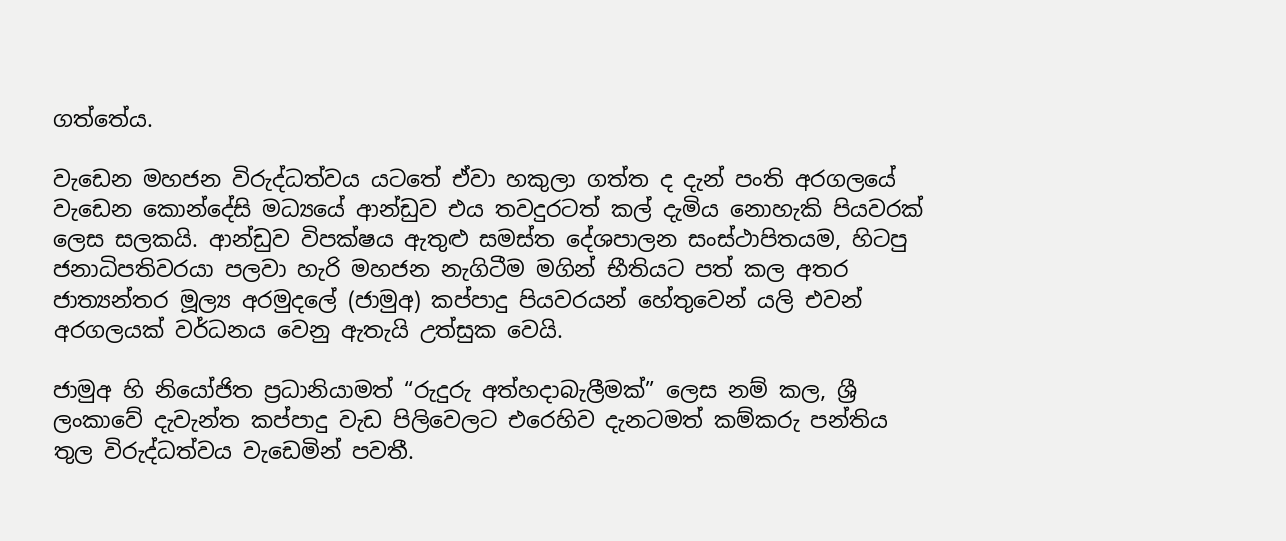ගත්තේය.

වැඩෙන මහජන විරුද්ධත්වය යටතේ ඒවා හකුලා ගත්ත ද දැන් පංති අරගලයේ වැඩෙන කොන්දේසි මධ්‍යයේ ආන්ඩුව එය තවදුරටත් කල් දැමිය නොහැකි පියවරක් ලෙස සලකයි. ආන්ඩුව විපක්ෂය ඇතුළු සමස්ත දේශපාලන සංස්ථාපිතයම, හිටපු ජනාධිපතිවරයා පලවා හැරි මහජන නැගිටීම මගින් භීතියට පත් කල අතර ජාත්‍යන්තර මූල්‍ය අරමුදලේ (ජාමුඅ) කප්පාදු පියවරයන් හේතුවෙන් යලි එවන් අරගලයක් වර්ධනය වෙනු ඇතැයි උත්සුක වෙයි.

ජාමුඅ හි නියෝජිත ප්‍රධානියාමත් “රුදුරු අත්හදාබැලීමක්” ලෙස නම් කල, ශ්‍රී ලංකාවේ දැවැන්ත කප්පාදු වැඩ පිලිවෙලට එරෙහිව දැනටමත් කම්කරු පන්තිය තුල විරුද්ධත්වය වැඩෙමින් පවතී.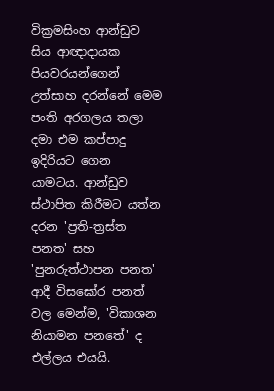වික්‍රමසිංහ ආන්ඩුව සිය ආඥාදායක පියවරයන්ගෙන් උත්සාහ දරන්නේ මෙම පංති අරගලය තලා දමා එම කප්පාදු ඉදිරියට ගෙන යාමටය. ආන්ඩුව ස්ථාපිත කිරීමට යත්න දරන 'ප්‍රති-ත්‍රස්ත පනත' සහ 'පුනරුත්ථාපන පනත' ආදී විසඝෝර පනත් වල මෙන්ම, 'විකාශන නියාමන පනතේ' ද එල්ලය එයයි.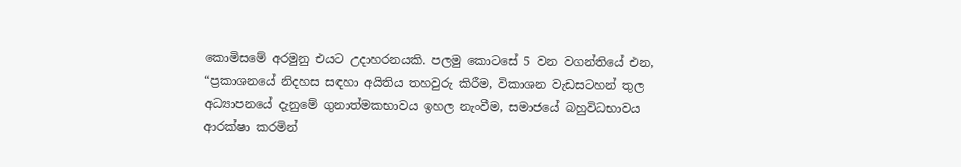කොමිසමේ අරමුනු එයට උදාහරනයකි. පලමු කොටසේ 5 වන වගන්තියේ එන, “ප්‍රකාශනයේ නිදහස සඳහා අයිතිය තහවුරු කිරීම, විකාශන වැඩසටහන් තුල අධ්‍යාපනයේ දැනුමේ ගුනාත්මකභාවය ඉහල නැංවීම, සමාජයේ බහුවිධභාවය ආරක්ෂා කරමින්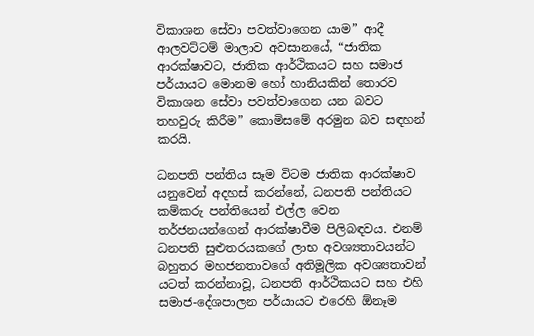විකාශන සේවා පවත්වාගෙන යාම” ආදී ආලවට්ටම් මාලාව අවසානයේ, “ජාතික ආරක්ෂාවට, ජාතික ආර්ථිකයට සහ සමාජ පර්යායට මොනම හෝ හානියකින් තොරව විකාශන සේවා පවත්වාගෙන යන බවට තහවුරු කිරීම” කොමිසමේ අරමුන බව සඳහන් කරයි.

ධනපති පන්තිය සෑම විටම ජාතික ආරක්ෂාව යනුවෙන් අදහස් කරන්නේ, ධනපති පන්තියට කම්කරු පන්තියෙන් එල්ල වෙන තර්ජනයන්ගෙන් ආරක්ෂාවීම පිලිබඳවය. එනම් ධනපති සුළුතරයකගේ ලාභ අවශ්‍යතාවයන්ට බහුතර මහජනතාවගේ අතිමූලික අවශ්‍යතාවන් යටත් කරන්නාවූ, ධනපති ආර්ථිකයට සහ එහි සමාජ-දේශපාලන පර්යායට එරෙහි ඕනෑම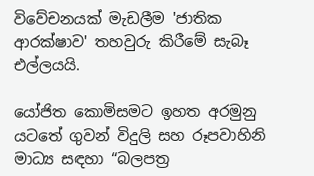විවේචනයක් මැඩලීම 'ජාතික ආරක්ෂාව' තහවුරු කිරීමේ සැබෑ එල්ලයයි.

යෝජිත කොමිසමට ඉහත අරමුනු යටතේ ගුවන් විදුලි සහ රූපවාහිනි මාධ්‍ය සඳහා “බලපත්‍ර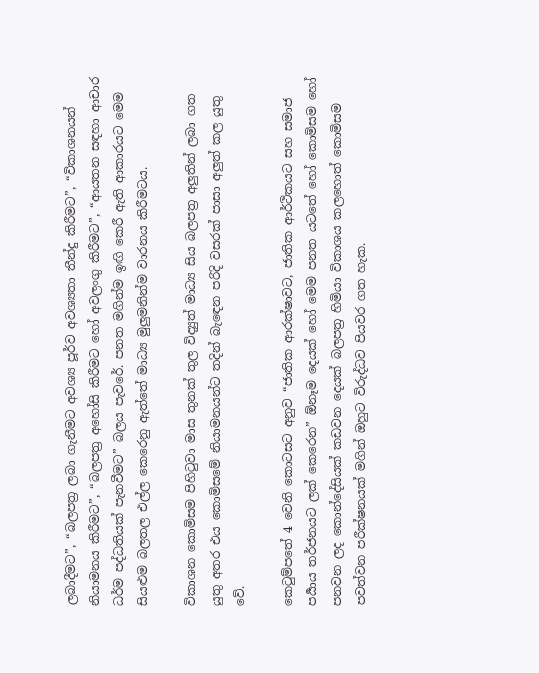ලබාදීමට”, “බලපත්‍ර ලබා ගැනීමට අවශ්‍ය පූර්ව අවශ්‍යතා තීන්දු කිරීමට”, “විකාශනයන් නියාමනය කිරීමට”, “බලපත්‍ර අහෝසි කිරීමට හෝ අවලංගු කිරීමට”, “ආයතන සඳහා ආචාර ධර්ම පද්ධතියක් පැනවීමට” බලය පැවරේ. පනත මගින්ම ඉඟි කෙරී ඇති ආකාරයට මෙම සියළුම බලතල එල්ල කෙරෙනු ඇත්තේ මාධ්‍ය මුලුමනින්ම වාරනය කිරීමටය.

විකාශන කොමිසම පිහිටුවා මාස තුනක් තුල විද්‍යුත් මාධ්‍ය සිය බලපත්‍ර අලුතින් ලබා ගත යුතු අතර එය කොමිසමේ නියාමනයන්ට තදින් බැඳෙන පරිදි වසරක් පාසා අලුත් කල යුතු වේ.

කෙටුම්පතේ 4 වෙනි කොටසට අනුව “ජාතික ආරක්ෂාවට, ජාතික ආර්ථිකයට සහ සමාජ පර්‍යාය තර්ජනයට ලක් කෙරෙන” ඕනෑම දෙයක් හෝ මෙම පනත යටතේ හෝ කොමිසම හෝ පනවන ලද කොන්දේසියක් කඩවන දෙයක් බලපත්‍ර හිමියා විකාශය කලහොත් කොමිසම පවත්වන පරීක්ෂනයක් මගින් ඔහුට විරුද්ධව පියවර ගත හැක.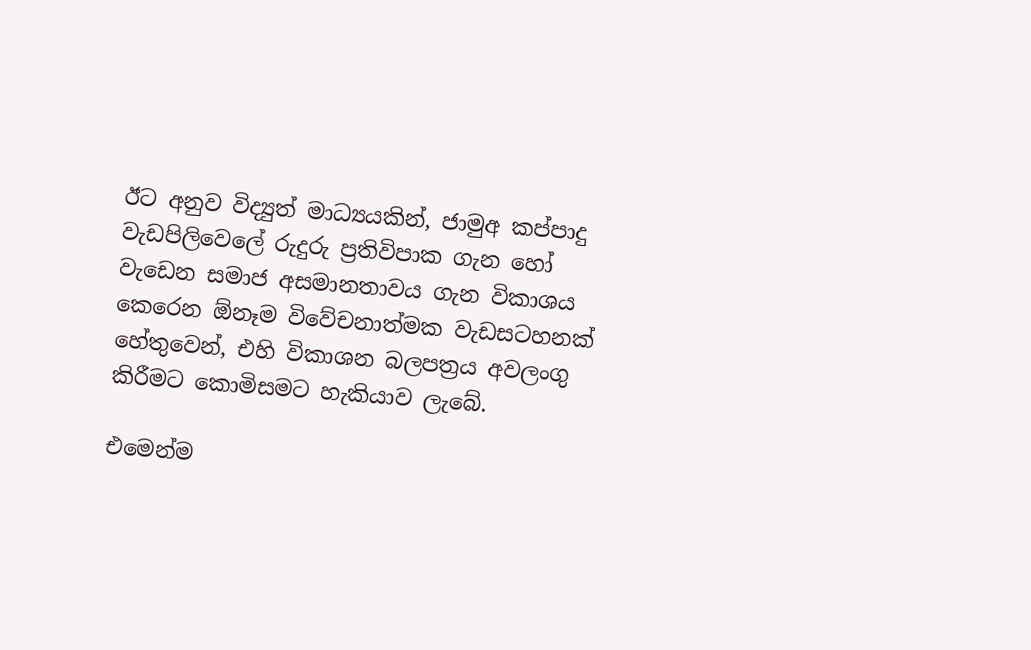ඊට අනුව විද්‍යුත් මාධ්‍යයකින්, ජාමුඅ කප්පාදු වැඩපිලිවෙලේ රුදුරු ප්‍රතිවිපාක ගැන හෝ වැඩෙන සමාජ අසමානතාවය ගැන විකාශය කෙරෙන ඕනෑම විවේචනාත්මක වැඩසටහනක් හේතුවෙන්, එහි විකාශන බලපත්‍රය අවලංගු කිරීමට කොමිසමට හැකියාව ලැබේ.

එමෙන්ම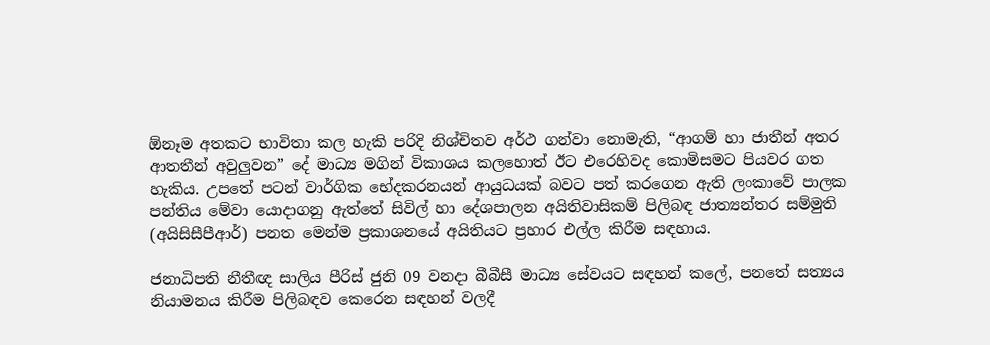ඕනෑම අතකට භාවිතා කල හැකි පරිදි නිශ්චිතව අර්ථ ගන්වා නොමැති, “ආගම් හා ජාතීන් අතර ආතතීන් අවුලුවන” දේ මාධ්‍ය මගින් විකාශය කලහොත් ඊට එරෙහිවද කොමිසමට පියවර ගත හැකිය. උපතේ පටන් වාර්ගික භේදකරනයන් ආයුධයක් බවට පත් කරගෙන ඇති ලංකාවේ පාලක පන්තිය මේවා යොදාගනු ඇත්තේ සිවිල් හා දේශපාලන අයිතිවාසිකම් පිලිබඳ ජාත්‍යන්තර සම්මුති (අයිසිසීපීආර්) පනත මෙන්ම ප්‍රකාශනයේ අයිතියට ප්‍රහාර එල්ල කිරීම සඳහාය.

ජනාධිපති නීතීඥ සාලිය පීරිස් ජුනි 09 වනදා බීබීසී මාධ්‍ය සේවයට සඳහන් කලේ, පනතේ සත්‍යය නියාමනය කිරීම පිලිබඳව කෙරෙන සඳහන් වලදී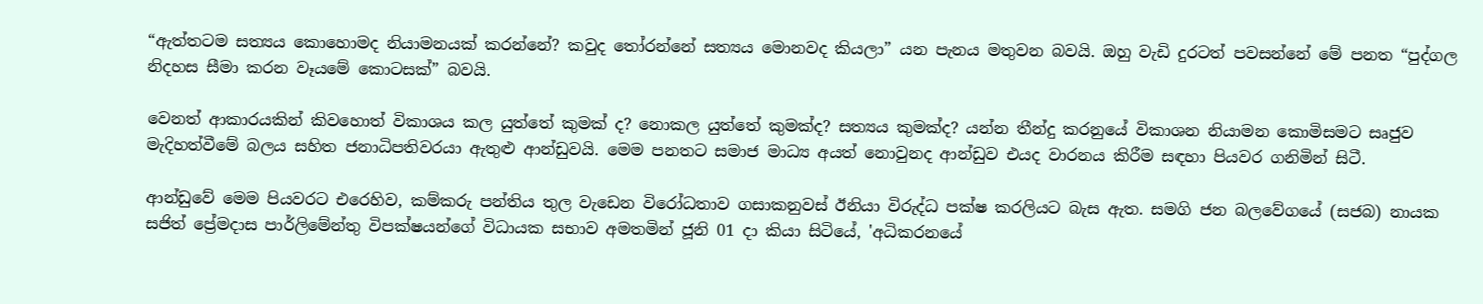“ඇත්තටම සත්‍යය කොහොමද නියාමනයක් කරන්නේ? කවුද තෝරන්නේ සත්‍යය මොනවද කියලා” යන පැනය මතුවන බවයි. ඔහු වැඩි දුරටත් පවසන්නේ මේ පනත “පුද්ගල නිදහස සීමා කරන වෑයමේ කොටසක්” බවයි.

වෙනත් ආකාරයකින් කිවහොත් විකාශය කල යුත්තේ කුමක් ද? නොකල යුත්තේ කුමක්ද? සත්‍යය කුමක්ද? යන්න තීන්දු කරනුයේ විකාශන නියාමන කොමිසමට සෘජුව මැදිහත්වීමේ බලය සහිත ජනාධිපතිවරයා ඇතුළු ආන්ඩුවයි. මෙම පනතට සමාජ මාධ්‍ය අයත් නොවුනද ආන්ඩුව එයද වාරනය කිරීම සඳහා පියවර ගනිමින් සිටී.

ආන්ඩුවේ මෙම පියවරට එරෙහිව, කම්කරු පන්තිය තුල වැඩෙන විරෝධතාව ගසාකනුවස් ඊනියා විරුද්ධ පක්ෂ කරලියට බැස ඇත. සමගි ජන බලවේගයේ (සජබ) නායක සජිත් ප්‍රේමදාස පාර්ලිමේන්තු විපක්ෂයන්ගේ විධායක සභාව අමතමින් ජූනි 01 දා කියා සිටියේ, 'අධිකරනයේ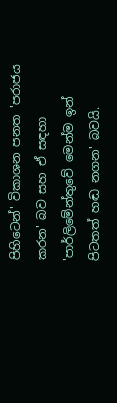පිහිටෙන්' විකාශන පනත 'පරාජය කරන' බව සහ ඒ සඳහා 'පාර්ලිමේන්තුවේ මෙන්ම ඉන් පිටතත් හඬ නගන' බවයි.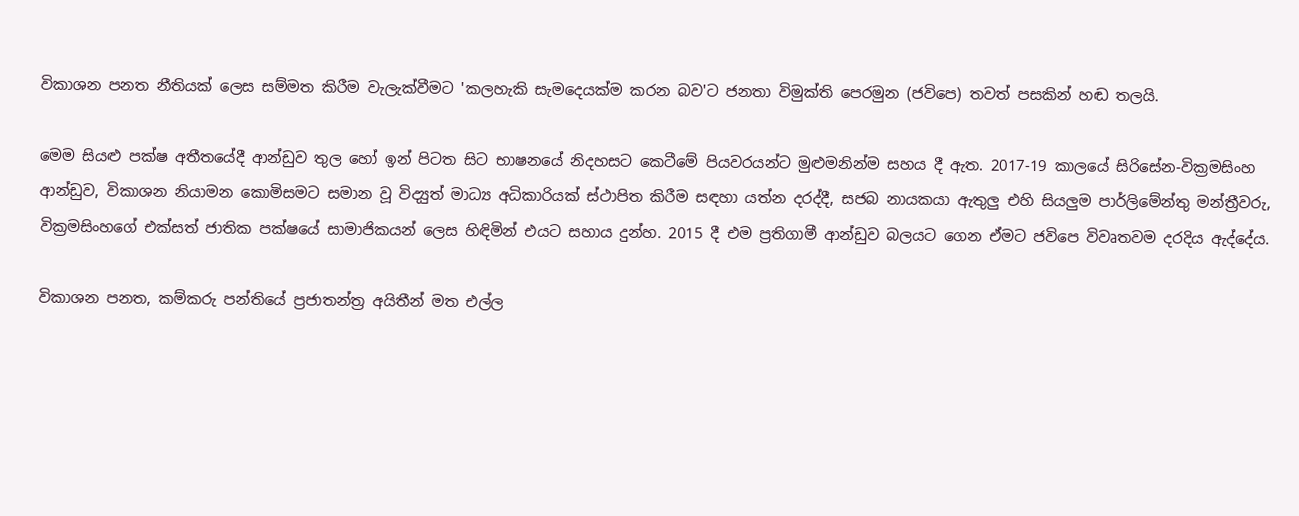විකාශන පනත නීතියක් ලෙස සම්මත කිරීම වැලැක්වීමට 'කලහැකි සැමදෙයක්ම කරන බව'ට ජනතා විමුක්ති පෙරමුන (ජවිපෙ) තවත් පසකින් හඬ තලයි.

මෙම සියළු පක්ෂ අතීතයේදී ආන්ඩුව තුල හෝ ඉන් පිටත සිට භාෂනයේ නිදහසට කෙටීමේ පියවරයන්ට මුළුමනින්ම සහය දී ඇත. 2017-19 කාලයේ සිරිසේන-වික්‍රමසිංහ ආන්ඩුව, විකාශන නියාමන කොමිසමට සමාන වූ විද්‍යුත් මාධ්‍ය අධිකාරියක් ස්ථාපිත කිරීම සඳහා යත්න දරද්දී, සජබ නායකයා ඇතුලු එහි සියලුම පාර්ලිමේන්තු මන්ත්‍රීවරු, වික්‍රමසිංහගේ එක්සත් ජාතික පක්ෂයේ සාමාජිකයන් ලෙස හිඳිමින් එයට සහාය දුන්හ. 2015 දී එම ප්‍රතිගාමී ආන්ඩුව බලයට ගෙන ඒමට ජවිපෙ විවෘතවම දරදිය ඇද්දේය.

විකාශන පනත, කම්කරු පන්තියේ ප්‍රජාතන්ත්‍ර අයිතීන් මත එල්ල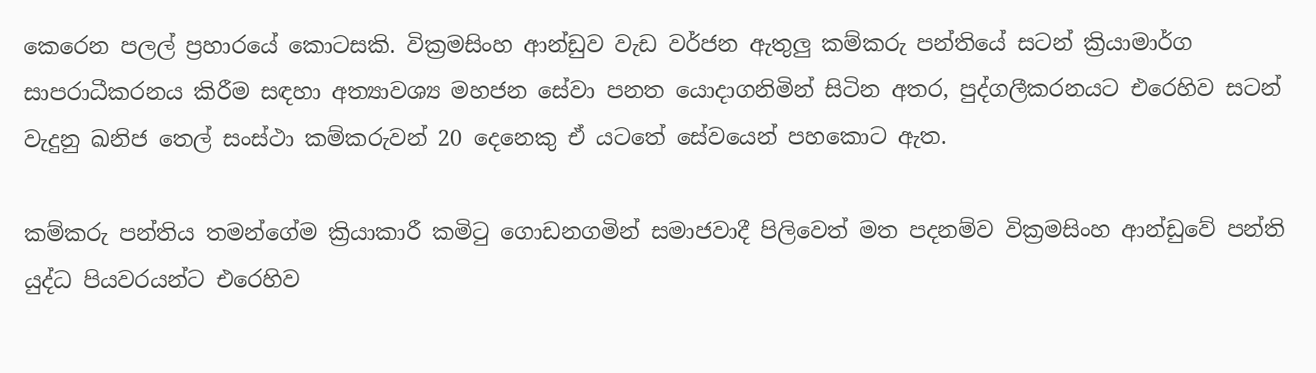කෙරෙන පලල් ප්‍රහාරයේ කොටසකි. වික්‍රමසිංහ ආන්ඩුව වැඩ වර්ජන ඇතුලු කම්කරු පන්තියේ සටන් ක්‍රියාමාර්ග සාපරාධීකරනය කිරීම සඳහා අත්‍යාවශ්‍ය මහජන සේවා පනත යොදාගනිමින් සිටින අතර, පුද්ගලීකරනයට එරෙහිව සටන් වැදුනු ඛනිජ තෙල් සංස්ථා කම්කරුවන් 20 දෙනෙකු ඒ යටතේ සේවයෙන් පහකොට ඇත.

කම්කරු පන්තිය තමන්ගේම ක්‍රියාකාරී කමිටු ගොඩනගමින් සමාජවාදී පිලිවෙත් මත පදනම්ව වික්‍රමසිංහ ආන්ඩුවේ පන්ති යුද්ධ පියවරයන්ට එරෙහිව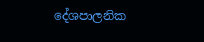දේශපාලනික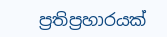ප්‍රතිප්‍රහාරයක්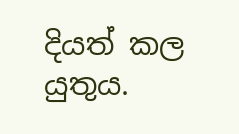දියත් කල යුතුය.